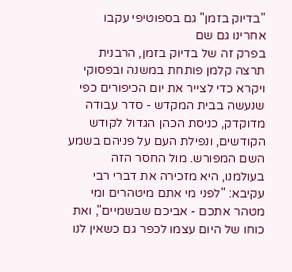"בדיוק בזמן" גם בספוטיפי עקבו אחרינו גם שם
בפרק זה של בדיוק בזמן, הרבנית תרצה קלמן פותחת במשנה ובפסוקי ויקרא כדי לצייר את יום הכיפורים כפי שנעשה בבית המקדש - סדר עבודה מדוקדק, כניסת הכהן הגדול לקודש הקודשים, ונפילת העם על פניהם בשמע השם המפורש. מול החסר הזה בעולמנו, היא מזכירה את דברי רבי עקיבא: "לפני מי אתם מיטהרים ומי מטהר אתכם - אביכם שבשמיים", ואת כוחו של היום עצמו לכפר גם כשאין לנו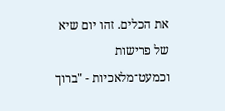את הכלים. זהו יום שיא של פרישות וכמעט־מלאכיות - "ברוך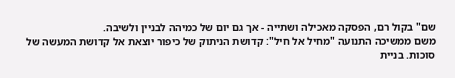שם" בקול רם, הפסקה מאכילה ושתייה - אך גם יום של כמיהה לבניין ולשיבה.
משם ממשיכה התנועה "מחיל אל חיל": קדושת הניתוק של כיפור יוצאת אל קדושת המעשה של סוכות. בניית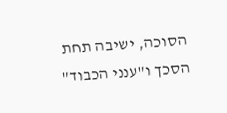הסוכה, ישיבה תחת הסכך ו"ענני הכבוד"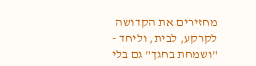מחזירים את הקדושה לקרקע, לבית, וליחד - "ושמחת בחגך" גם בלי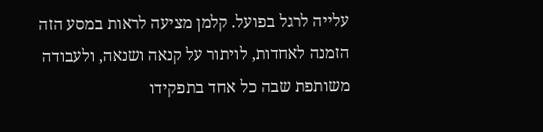עלייה לרגל בפועל. קלמן מציעה לראות במסע הזה הזמנה לאחדות, לויתור על קנאה ושנאה, ולעבודה משותפת שבה כל אחד בתפקידו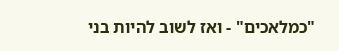"כמלאכים" - ואז לשוב להיות בני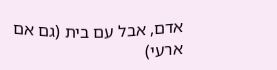אדם, אבל עם בית (גם אם ארעי)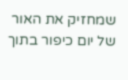שמחזיק את האור של יום כיפור בתוך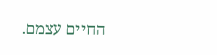החיים עצמם.